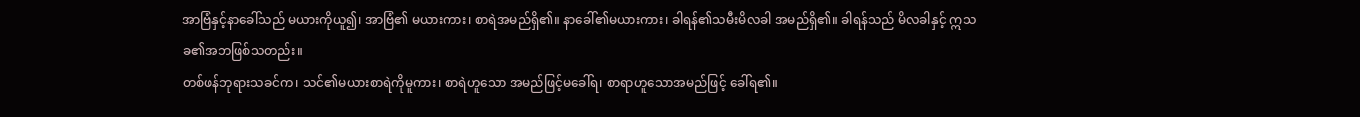အာဗြံနှင့်နာခေါ်သည် မယားကိုယူ၍၊ အာဗြံ၏ မယားကား၊ စာရဲအမည်ရှိ၏။ နာခေါ်၏မယားကား၊ ခါရန်၏သမီးမိလခါ အမည်ရှိ၏။ ခါရန်သည် မိလခါနှင့် ဣသခ၏အဘဖြစ်သတည်း။
တစ်ဖန်ဘုရားသခင်က၊ သင်၏မယားစာရဲကိုမူကား၊ စာရဲဟူသော အမည်ဖြင့်မခေါ်ရ၊ စာရာဟူသောအမည်ဖြင့် ခေါ်ရ၏။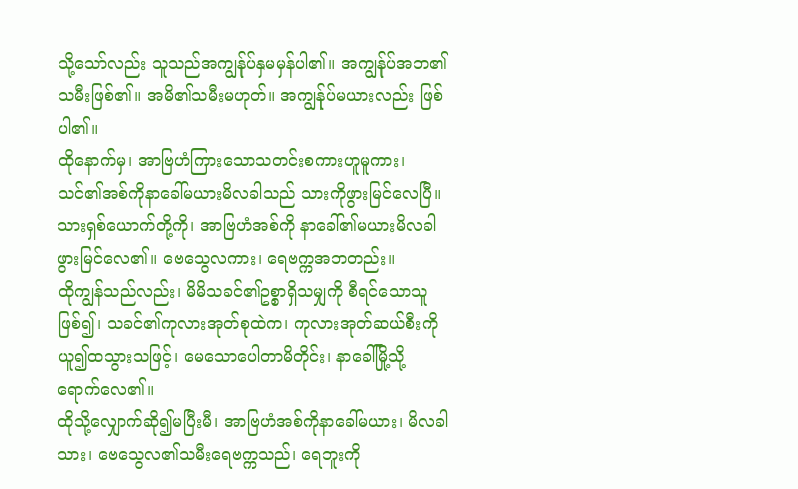သို့သော်လည်း သူသည်အကျွန်ုပ်နှမမှန်ပါ၏။ အကျွန်ုပ်အဘ၏သမီးဖြစ်၏။ အမိ၏သမီးမဟုတ်။ အကျွန်ုပ်မယားလည်း ဖြစ်ပါ၏။
ထိုနောက်မှ၊ အာဗြဟံကြားသောသတင်းစကားဟူမူကား၊ သင်၏အစ်ကိုနာခေါ်မယားမိလခါသည် သားကိုဖွားမြင်လေပြီ။
သားရှစ်ယောက်တို့ကို၊ အာဗြဟံအစ်ကို နာခေါ်၏မယားမိလခါ ဖွားမြင်လေ၏။ ဗေသွေလကား၊ ရေဗက္ကအဘတည်း။
ထိုကျွန်သည်လည်း၊ မိမိသခင်၏ဥစ္စာရှိသမျှကို စီရင်သောသူဖြစ်၍၊ သခင်၏ကုလားအုတ်စုထဲက၊ ကုလားအုတ်ဆယ်စီးကိုယူ၍ထသွားသဖြင့်၊ မေသောပေါတာမိတိုင်း၊ နာခေါ်မြို့သို့ ရောက်လေ၏။
ထိုသို့လျှောက်ဆို၍မပြီးမီ၊ အာဗြဟံအစ်ကိုနာခေါ်မယား၊ မိလခါသား၊ ဗေသွေလ၏သမီးရေဗက္ကသည်၊ ရေဘူးကို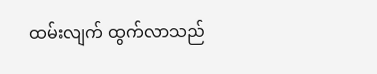ထမ်းလျက် ထွက်လာသည်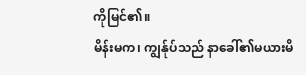ကိုမြင်၏။
မိန်းမက၊ ကျွန်ုပ်သည် နာခေါ်၏မယားမိ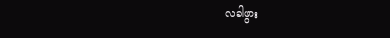လခါဖွား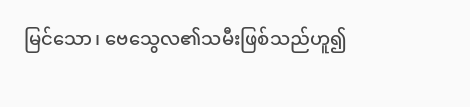မြင်သော၊ ဗေသွေလ၏သမီးဖြစ်သည်ဟူ၍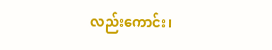လည်းကောင်း၊